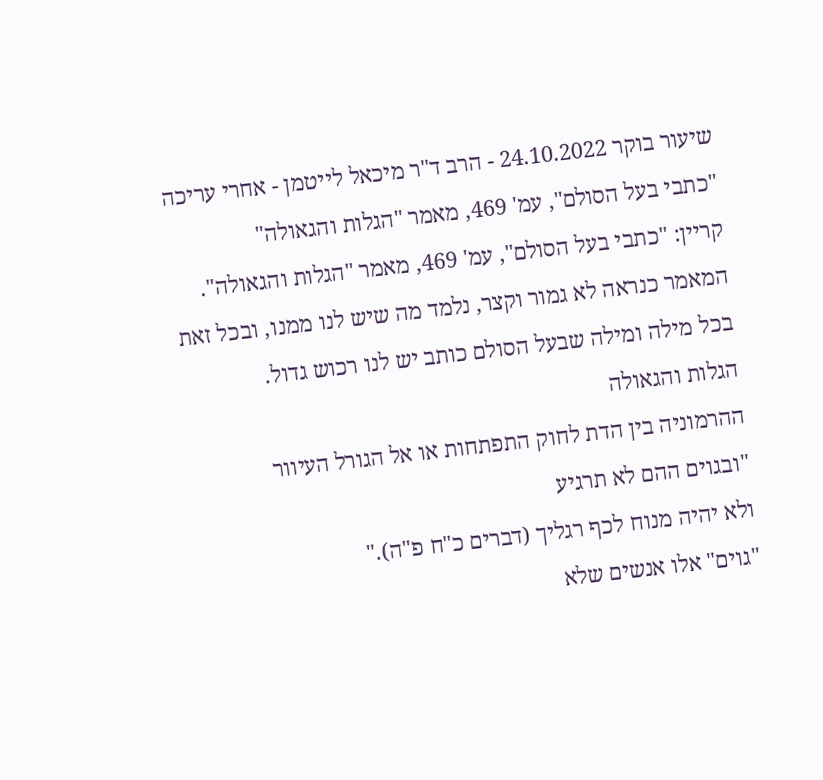שיעור בוקר 24.10.2022 - הרב ד"ר מיכאל לייטמן - אחרי עריכה
"כתבי בעל הסולם", עמ' 469, מאמר "הגלות והגאולה"
קריין: "כתבי בעל הסולם", עמ' 469, מאמר "הגלות והגאולה".
המאמר כנראה לא גמור וקצר, נלמד מה שיש לנו ממנו, ובכל זאת בכל מילה ומילה שבעל הסולם כותב יש לנו רכוש גדול.
הגלות והגאולה
ההרמוניה בין הדת לחוק התפתחות או אל הגורל העיוור
"ובגוים ההם לא תרגיע
ולא יהיה מנוח לכף רגליך (דברים כ"ח פ"ה)."
"גוים" אלו אנשים שלא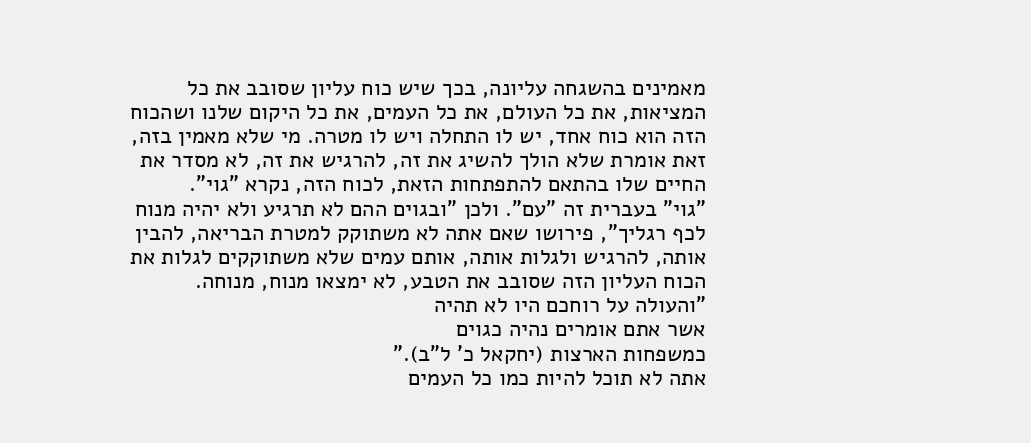מאמינים בהשגחה עליונה, בכך שיש כוח עליון שסובב את כל המציאות, את כל העולם, את כל העמים, את כל היקום שלנו ושהכוח הזה הוא כוח אחד, יש לו התחלה ויש לו מטרה. מי שלא מאמין בזה, זאת אומרת שלא הולך להשיג את זה, להרגיש את זה, לא מסדר את החיים שלו בהתאם להתפתחות הזאת, לכוח הזה, נקרא "גוי".
"גוי" בעברית זה "עם". ולכן "ובגוים ההם לא תרגיע ולא יהיה מנוח לכף רגליך", פירושו שאם אתה לא משתוקק למטרת הבריאה, להבין אותה, להרגיש ולגלות אותה, אותם עמים שלא משתוקקים לגלות את הכוח העליון הזה שסובב את הטבע, לא ימצאו מנוח, מנוחה.
"והעולה על רוחכם היו לא תהיה
אשר אתם אומרים נהיה כגוים
כמשפחות הארצות (יחקאל כ' ל"ב)."
אתה לא תוכל להיות כמו כל העמים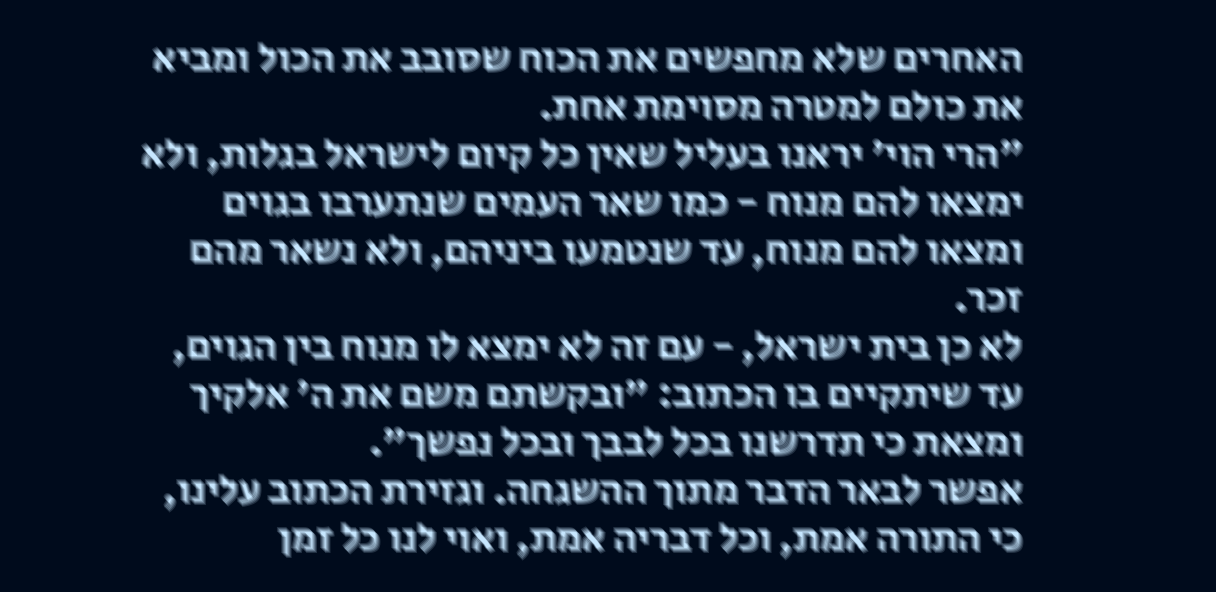האחרים שלא מחפשים את הכוח שסובב את הכול ומביא את כולם למטרה מסוימת אחת.
"הרי הוי' יראנו בעליל שאין כל קיום לישראל בגלות, ולא ימצאו להם מנוח - כמו שאר העמים שנתערבו בגוים ומצאו להם מנוח, עד שנטמעו ביניהם, ולא נשאר מהם זכר.
לא כן בית ישראל, - עם זה לא ימצא לו מנוח בין הגוים, עד שיתקיים בו הכתוב: "ובקשתם משם את ה' אלקיך ומצאת כי תדרשנו בכל לבבך ובכל נפשך".
אפשר לבאר הדבר מתוך ההשגחה. וגזירת הכתוב עלינו, כי התורה אמת, וכל דבריה אמת, ואוי לנו כל זמן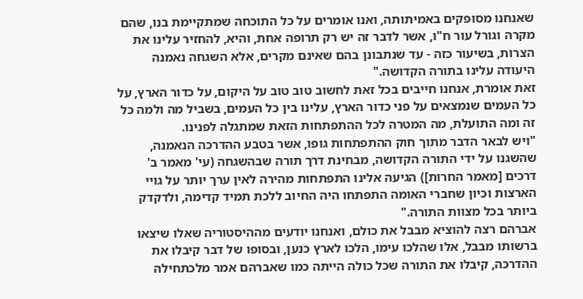שאנחנו מסופקים באמיתותה, ואנו אומרים על כל התוכחה שמתקיימת בנו, שהם מקרה וגורל עור ח"ו, אשר לדבר זה יש רק תרופה אחת, והיא, להחזיר עלינו את הצרות, בשיעור כזה - עד שנתבונן בהם שאינם מקרים, אלא השגחה נאמנה היעודה עלינו בתורה הקדושה."
זאת אומרת, אנחנו חייבים בכל זאת לחשוב טוב טוב על היקום, על כדור הארץ, על כל העמים שנמצאים על פני כדור הארץ, עלינו בין כל העמים, בשביל מה ולמה כל זה ומה התועלת, מה המטרה לכל ההתפתחות הזאת שמתגלה לפנינו.
"ויש לבאר הדבר מתוך חוק ההתפתחות גופו, אשר בטבע ההדרכה הנאמנה, שהשגנו על ידי התורה הקדושה, מבחינת דרך תורה שבהשגחה (עי' מאמר ב' דרכים [מאמר החרות]) הגיעה אלינו התפתחות מהירה לאין ערך יותר על גויי הארצות וכיון שחברי האומה התפתחו היה החיוב ללכת תמיד קדימה, ולדקדק ביותר בכל מצוות התורה."
אברהם רצה להוציא מבבל את כולם, ואנחנו יודעים מההיסטוריה שאלו שיצאו ברשותו מבבל, אלו שהלכו עימו, הלכו לארץ כנען, ובסופו של דבר קיבלו את ההדרכה, קיבלו את התורה שכל כולה הייתה כמו שאברהם אמר מלכתחילה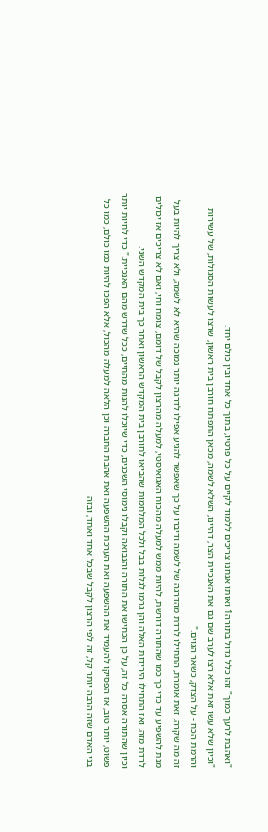"ואהבת לרעך כמוך" זהו כלל גדול בתורה1 ואותו אנחנו צריכים ללמוד לקיים על כל פרטיו, בתוך כל אחד ובין כולם יחד.
"וכיון שלא עשו זאת אלא רצו לערב שם גם את האנכיית הצר, דהיינו, השלא לשמה, מכאן התפתח חורבן בית ראשון, שרצו לעשות הסגולות, של עשירות והרמת הכח - על הצדק, כשאר הגוים."
זה מה שקרה. זאת אומרת, התחילו לרדת מהדרגה של לשמה ודיברו על כך שאפשר להגיע אפילו לדרגה יותר נמוכה שהיא לא לשמה, ולא צריך להיות בעל מנת להשפיע עד כדי כך כמו שהתורה דורשת, להיות ממש למעלה מהכוח האגואיסטי, למעלה מהרצון לקבל של דומם, צומח וחי, ואם לא צריכים אז יכולים לרדת מזה. ואז התחילו הירידות האלה והן גרמו לגלות בבל ולכל המלחמות שהביאו לחורבן בית המקדש הראשון ואחר כך בית המקדש השני.
וכיון שהתורה אסרה כל זה, על כן הכחישו את התורה והנבואה וקבלו נימוסי השכנים, כדי שיוכלו להנות מהחיים, ככל שדרש מהם האנכיית." כדי לחיות יותר פשוט, יותר טוב, אז הפסיקו להעמיד את ההשפעה ואת הערכת ההשפעה ואת אהבת החברה וכן הלאה למעלה מהכול, אלא הפכו להיות כמו כולם, כמו כל בני האדם שזה הרבה יותר קל, זה לפי הרצון לקבל שבכל אחד ואחד, ובזה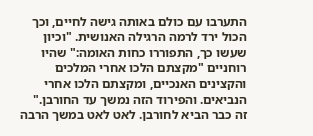התערבו עם כולם באותה גישה לחיים, וכך הכול ירד לרמה הרגילה האנושית. "וכיון שעשו כך, התפוררו כחות האומה:" שהיו רוחניים "מקצתם הלכו אחרי המלכים והקצינים האנכיים, ומקצתם הלכו אחרי הנביאים. והפירוד הזה נמשך עד החורבן."
זה כבר הביא לחורבן. לאט לאט במשך הרבה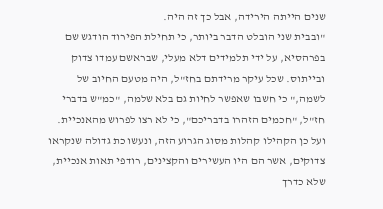שנים הייתה הירידה, אבל כך זה היה.
"ובבית שני הובלט הדבר ביותר, כי תחילת הפירוד הודגש שם בפרהסיא, על ידי תלמידים דלא מעלי, שבראשם עמדו צדוק ובייתוס. שכל עיקר מרידתם בחז"ל, היה מטעם החיוב של לשמה," כי חשבו שאפשר לחיות גם בלא שלמה, "כמ"ש בדברי חז"ל, "חכמים הזהרו בדבריכם", כי לא רצו לפרוש מהאנכיית. ועל כן הקהילו קהלות מסוג הגרוע הזה, ונעשו כת גדולה שנקראו צדוקים, אשר הם היו העשירים והקצינים, רודפי תאות אנכיית, שלא כדרך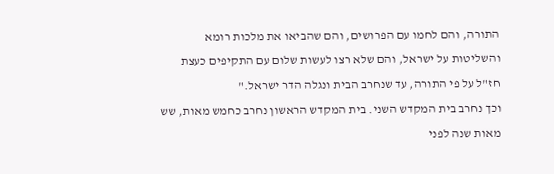התורה, והם לחמו עם הפרושים, והם שהביאו את מלכות רומא והשליטות על ישראל, והם שלא רצו לעשות שלום עם התקיפים כעצת חז"ל על פי התורה, עד שנחרב הבית ונגלה הדר ישראל."
וכך נחרב בית המקדש השני. בית המקדש הראשון נחרב כחמש מאות, שש מאות שנה לפני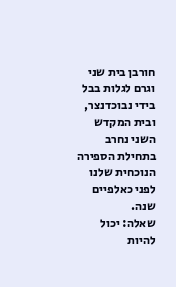חורבן בית שני וגרם לגלות בבל בידי נבוכדנצר, ובית המקדש השני נחרב בתחילת הספירה הנוכחית שלנו לפני כאלפיים שנה.
שאלה: יכול להיות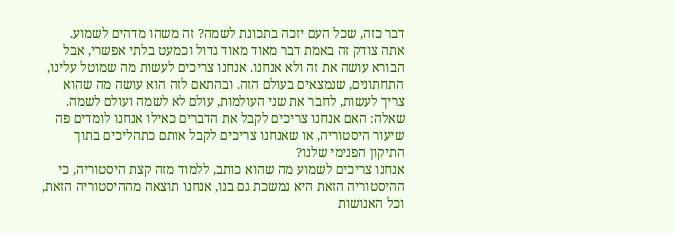דבר כזה, שכל העם יזכה בתכונת לשמה? זה משהו מדהים לשמוע.
אתה צודק זה באמת דבר מאוד מאוד גדול וכמעט בלתי אפשרי, אבל הבורא עושה את זה ולא אנחנו. אנחנו צריכים לעשות מה שמוטל עלינו, התחתונים, שנמצאים בעולם הזה. ובהתאם לזה הוא עושה מה שהוא צריך לעשות, לחבר את שני העולמות, עולם לא לשמה ועולם לשמה.
שאלה: האם אנחנו צריכים לקבל את הדברים כאילו אנחנו לומדים פה שיעור היסטוריה, או שאנחנו צריכים לקבל אותם כתהליכים בתוך התיקון הפנימי שלנו?
אנחנו צריכים לשמוע מה שהוא כותב, ללמוד מזה קצת היסטוריה, כי ההיסטוריה הזאת היא נמשכת גם בנו, אנחנו תוצאה מההיסטוריה הזאת, וכל האנושות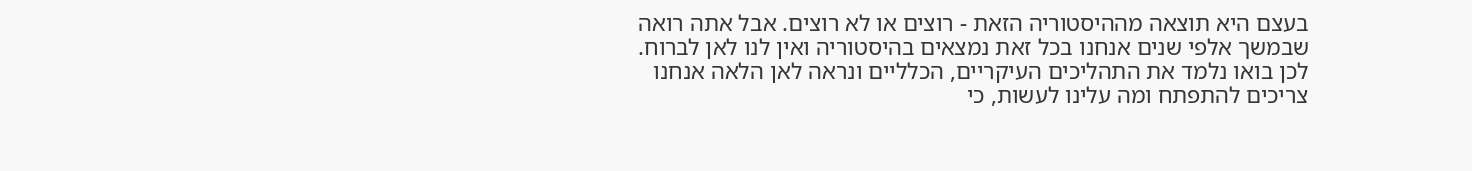בעצם היא תוצאה מההיסטוריה הזאת - רוצים או לא רוצים. אבל אתה רואה שבמשך אלפי שנים אנחנו בכל זאת נמצאים בהיסטוריה ואין לנו לאן לברוח. לכן בואו נלמד את התהליכים העיקריים, הכלליים ונראה לאן הלאה אנחנו צריכים להתפתח ומה עלינו לעשות, כי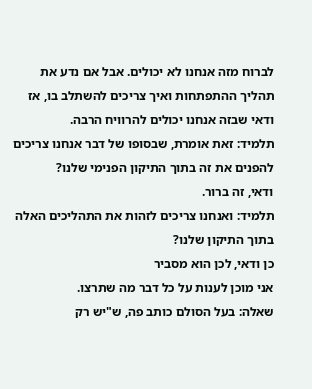לברוח מזה אנחנו לא יכולים. אבל אם נדע את תהליך ההתפתחות ואיך צריכים להשתלב בו, אז ודאי שבזה אנחנו יכולים להרוויח הרבה.
תלמיד: זאת אומרת, שבסופו של דבר אנחנו צריכים להפנים את זה בתוך התיקון הפנימי שלנו?
ודאי, זה ברור.
תלמיד: ואנחנו צריכים לזהות את התהליכים האלה בתוך התיקון שלנו?
כן ודאי, לכן הוא מסביר
אני מוכן לענות על כל דבר מה שתרצו.
שאלה: בעל הסולם כותב פה, ש"יש רק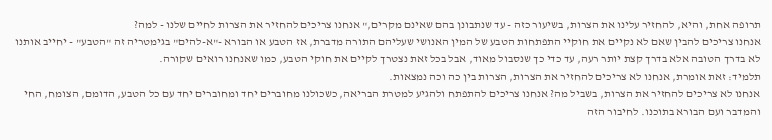תרופה אחת, והיא, להחזיר עלינו את הצרות, בשיעור כזה - עד שנתבונן בהם שאינם מקרים," אנחנו צריכים להחזיר את הצרות לחיים שלנו - למה?
אנחנו צריכים להבין שאם לא נקיים את חוקיי התפתחות הטבע של המין האנושי שעליהם התורה מדברת, אז הטבע או הבורא -"א-להים" בגימטריה זה "הטבע" - יחייב אותנו לא בדרך הטובה אלא בדרך קצת יותר רעה, עד כדי כך שנסבול מאוד, אבל בכל זאת נצטרך לקיים את חוקי הטבע, כמו שאנחנו רואים שקורה.
תלמיד: זאת אומרת, אנחנו לא צריכים להחזיר את הצרות, הצרות בין כה וכה נמצאות.
אנחנו לא צריכים להחזיר את הצרות, בשביל מה? אנחנו צריכים להתפתח ולהגיע למטרת הבריאה, כשכולנו מחוברים יחד ומחוברים יחד עם כל הטבע, הדומם, הצומח, החי והמדבר ועם הבורא בתוכנו. לחיבור הזה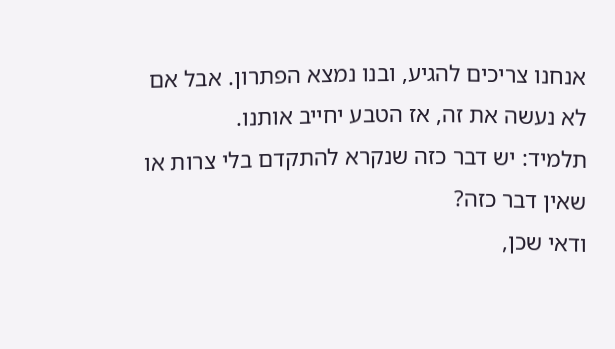אנחנו צריכים להגיע, ובנו נמצא הפתרון. אבל אם לא נעשה את זה, אז הטבע יחייב אותנו.
תלמיד: יש דבר כזה שנקרא להתקדם בלי צרות או שאין דבר כזה?
ודאי שכן,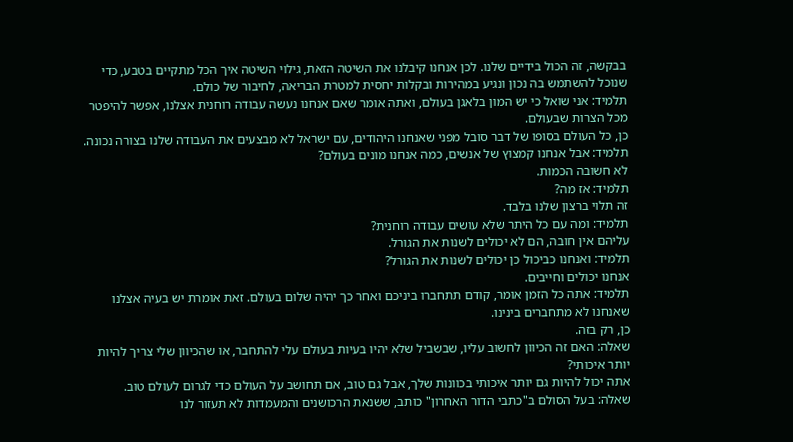בבקשה, זה הכול בידיים שלנו. לכן אנחנו קיבלנו את השיטה הזאת, גילוי השיטה איך הכל מתקיים בטבע, כדי שנוכל להשתמש בה נכון ונגיע במהירות ובקלות יחסית למטרת הבריאה, לחיבור של כולם.
תלמיד: אני שואל כי יש המון בלאגן בעולם, ואתה אומר שאם אנחנו נעשה עבודה רוחנית אצלנו, אפשר להיפטר מכל הצרות שבעולם.
כן, כל העולם בסופו של דבר סובל מפני שאנחנו היהודים, עם ישראל לא מבצעים את העבודה שלנו בצורה נכונה.
תלמיד: אבל אנחנו קמצוץ של אנשים, כמה אנחנו מונים בעולם?
לא חשובה הכמות.
תלמיד: אז מה?
זה תלוי ברצון שלנו בלבד.
תלמיד: ומה עם כל היתר שלא עושים עבודה רוחנית?
עליהם אין חובה, הם לא יכולים לשנות את הגורל.
תלמיד: ואנחנו כביכול כן יכולים לשנות את הגורל?
אנחנו יכולים וחייבים.
תלמיד: אתה כל הזמן אומר, קודם תתחברו ביניכם ואחר כך יהיה שלום בעולם. זאת אומרת יש בעיה אצלנו שאנחנו לא מתחברים בינינו.
כן, רק בזה.
שאלה: האם זה הכיוון לחשוב עליו, שבשביל שלא יהיו בעיות בעולם עלי להתחבר, או שהכיוון שלי צריך להיות יותר איכותי?
אתה יכול להיות גם יותר איכותי בכוונות שלך, אבל גם טוב, אם תחושב על העולם כדי לגרום לעולם טוב.
שאלה: בעל הסולם ב"כתבי הדור האחרון" כותב, ששנאת הרכושנים והמעמדות לא תעזור לנו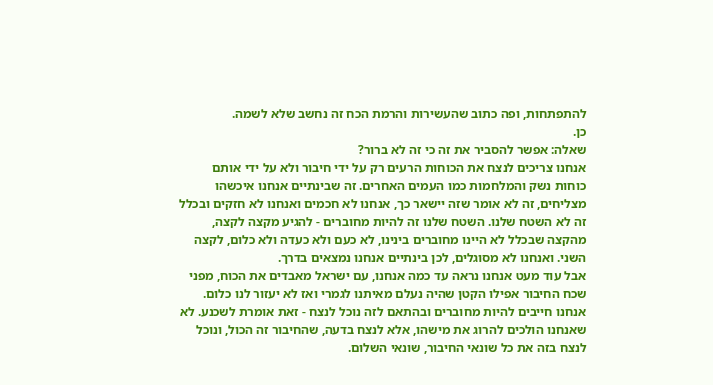להתפתחות, ופה כתוב שהעשירות והרמת הכח זה נחשב שלא לשמה.
כן.
שאלה: אפשר להסביר את זה כי זה לא ברור?
אנחנו צריכים לנצח את הכוחות הרעים רק על ידי חיבור ולא על ידי אותם כוחות נשק והמלחמות כמו העמים האחרים. זה שבינתיים אנחנו איכשהו מצליחים, זה לא אומר שזה יישאר כך, אנחנו לא חכמים ואנחנו לא חזקים ובכלל זה לא השטח שלנו. השטח שלנו זה להיות מחוברים - להגיע מקצה לקצה, מהקצה שבכלל לא היינו מחוברים בינינו, לא כעם ולא כעדה ולא כלום, לקצה השני. ואנחנו לא מסוגלים, לכן בינתיים אנחנו נמצאים בדרך.
אבל עוד מעט אנחנו נראה עד כמה אנחנו, עם ישראל מאבדים את הכוח, מפני שכח החיבור אפילו הקטן שהיה נעלם מאיתנו לגמרי ואז לא יעזור לנו כלום. אנחנו חייבים להיות מחוברים ובהתאם לזה נוכל לנצח - זאת אומרת לשכנע. לא שאנחנו הולכים להרוג את מישהו, אלא לנצח בדעה, שהחיבור זה הכול, ונוכל לנצח בזה את כל שונאי החיבור, שונאי השלום.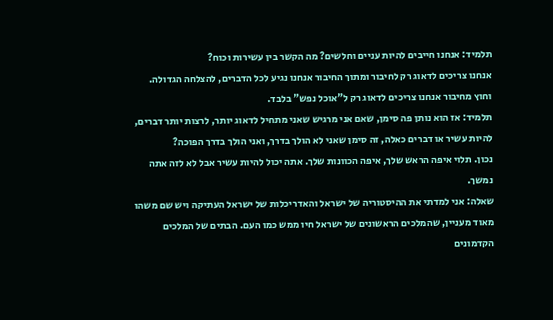תלמיד: אנחנו חייבים להיות עניים וחלשים? מה הקשר בין עשירות וכוח?
אנחנו צריכים לדאוג רק לחיבור ומתוך החיבור אנחנו נגיע לכל הדברים, להצלחה הגדולה. וחוץ מחיבור אנחנו צריכים לדאוג רק ל"אוכל נפש" בלבד.
תלמיד: אז הוא נותן פה סימן, שאם אני מרגיש שאני מתחיל לדאוג יותר, לרצות יותר דברים, להיות עשיר או דברים כאלה, זה סימן שאני לא הולך בדרך, ואני הולך בדרך הפוכה?
נכון. תלוי איפה הראש שלך, איפה הכוונות שלך. אתה יכול להיות עשיר אבל לא לזה אתה נמשך.
שאלה: אני למדתי את ההיסטוריה של ישראל והאדריכלות של ישראל העתיקה ויש שם משהו מאוד מעניין, שהמלכים הראשונים של ישראל חיו ממש כמו העם. הבתים של המלכים הקדמונים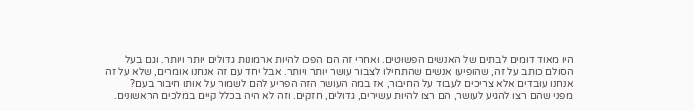היו מאוד דומים לבתים של האנשים הפשוטים. ואחרי זה הם הפכו להיות ארמונות גדולים יותר ויותר. וגם בעל הסולם כותב על זה, שהופיעו אנשים שהתחילו לצבור עושר יותר ויותר. אבל יחד עם זה אנחנו אומרים, שלא על זה אנחנו עובדים אלא צריכים לעבוד על החיבור, אז במה העושר הזה הפריע להם לשמור על אותו חיבור בעם?
מפני שהם רצו להגיע לעושר, הם רצו להיות עשירים, גדולים, חזקים. וזה לא היה בכלל קיים במלכים הראשונים.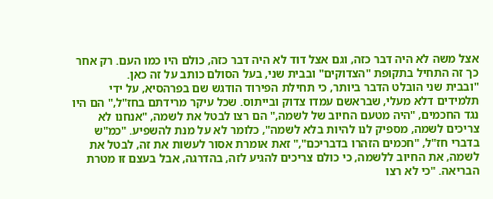אצל משה לא היה דבר כזה, וגם אצל דוד לא היה דבר כזה, כולם היו כמו העם. רק אחר כך זה התחיל בתקופת "הצדוקים" ובבית שני, בעל הסולם כותב על זה כאן.
"ובבית שני הובלט הדבר ביותר, כי תחילת הפירוד הודגש שם בפרהסיא, על ידי תלמידים דלא מעלי, שבראשם עמדו צדוק ובייתוס. שכל עיקר מרידתם בחז"ל," הם היו נגד החכמים, "היה מטעם החיוב של לשמה," הם רצו לבטל את לשמה, "אנחנו לא צריכים לשמה, מספיק לנו להיות בלא לשמה", כלומר לא על מנת להשפיע. "כמ"ש בדברי חז"ל, "חכמים הזהרו בדבריכם"," זאת אומרת אסור לעשות את זה, לבטל את לשמה, את החיוב ללשמה, כי כולם צריכים להגיע לזה, בהדרגה, אבל בעצם זו מטרת הבריאה. "כי לא רצו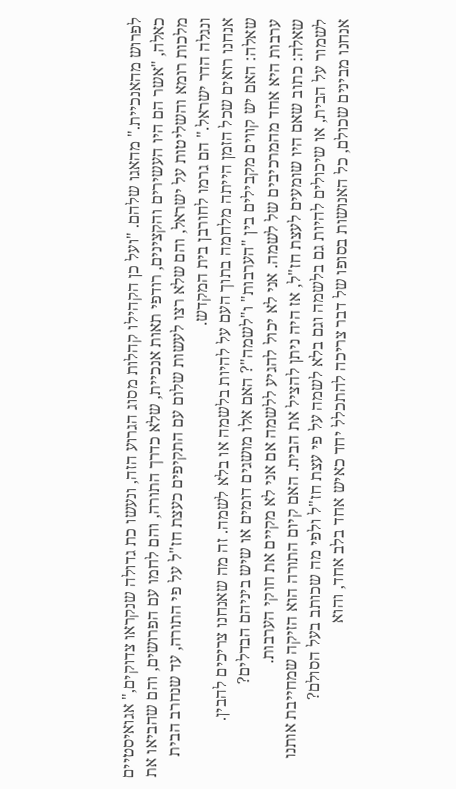לפרוש מהאנכיית." מהאגו שלהם. "ועל כן הקהילו קהלות מסוג הגרוע הזה, ונעשו כת גדולה שנקראו צדוקים," אגואיסטיים כאלה, "אשר הם היו העשירים והקצינים, רודפי תאות אנכיית, שלא כדרך התורה, והם לחמו עם הפרושים, והם שהביאו את מלכות רומא והשליטות על ישראל, והם שלא רצו לעשות שלום עם התקיפים כעצת חז"ל על פי התורה, עד שנחרב הבית ונגלה הדר ישראל." הם גרמו לחורבן בית המקדש.
אנחנו רואים שכל הזמן הייתה מלחמה בתוך העם על להיות בלשמה או בלא לשמה. זה מה שאנחנו צריכים להבין.
שאלה: האם יש קווים מקבילים בין "הערבות" ו"לשמה"? האם אלו מושגים דומים או שיש ביניהם הבדלים?
ערבות היא אחד מהמרכיבים של לשמה. אני לא יכול להגיע ללשמה אם אני לא מקיים את חוקי הערבות.
שאלה: כתוב שאם היו שומעים לעצת חז"ל, אז היה ניתן להציל את הבית. האם קיום התורה הוא הזיקה שמחייבת אותנו לשמור על הבית, או שיכולים להיות גם בלשמה וגם בלא לשמה על פי עצת חז"ל ולפי מה שכותב בעל הסולם?
אנחנו מבינים שכולם, כל האנושות בסופו של דבר צריכה להתכלל יחד כאיש אחד בלב אחד, והוא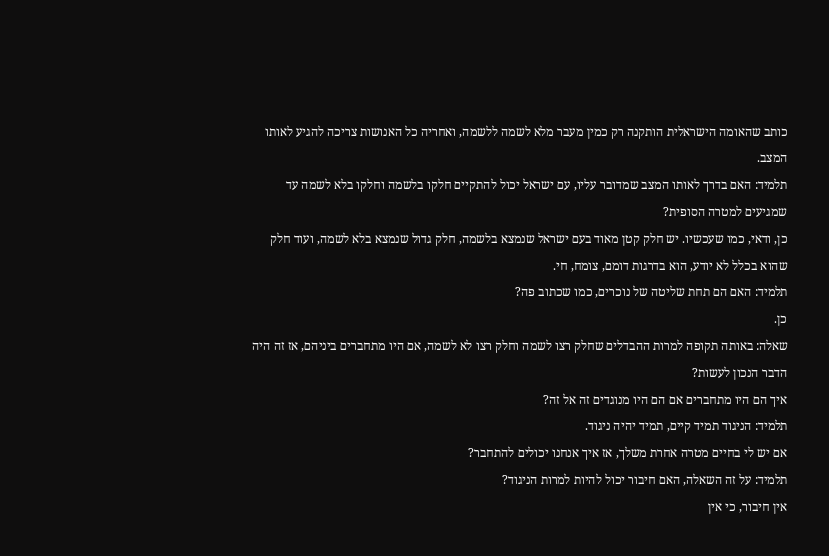כותב שהאומה הישראלית הותקנה רק כמין מעבר מלא לשמה ללשמה, ואחריה כל האנושות צריכה להגיע לאותו המצב.
תלמיד: האם בדרך לאותו המצב שמדובר עליו, עם ישראל יכול להתקיים חלקו בלשמה וחלקו בלא לשמה עד שמגיעים למטרה הסופית?
כן, ודאי, כמו שעכשיו. יש חלק קטן מאוד בעם ישראל שנמצא בלשמה, חלק גדול שנמצא בלא לשמה, ועוד חלק שהוא בכלל לא יודע, הוא בדרגות דומם, צומח, חי.
תלמיד: האם הם תחת שליטה של נוכרים, כמו שכתוב פה?
כן.
שאלה: באותה תקופה למרות ההבדלים שחלק רצו לשמה וחלק רצו לא לשמה, אם היו מתחברים ביניהם, אז זה היה הדבר הנכון לעשות?
איך הם היו מתחברים אם הם היו מנוגדים זה אל זה?
תלמיד: הניגוד תמיד קיים, תמיד יהיה ניגוד.
אם יש לי בחיים מטרה אחרת משלך, אז איך אנחנו יכולים להתחבר?
תלמיד: על זה השאלה, האם חיבור יכול להיות למרות הניגוד?
אין חיבור, כי אין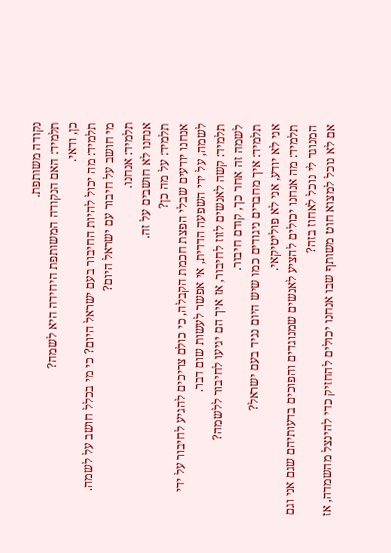נקודה משותפת.
תלמיד: האם הנקודה המשותפת היחידה היא לשמה?
כן, ודאי.
תלמיד: מה יכול להיות החיבור בעם ישראל היום? כי מי בכלל חושב על לשמה.
מי חושב על חיבור עם ישראל היום?
תלמיד: אנחנו.
אנחנו לא חושבים על זה.
תלמיד: על מה כן?
אנחנו יודעים שבלי הפצת חכמת הקבלה, כי כולם צריכים להגיע לחיבור על ידי לשמה, על ידי השפעה הדדית, אי אפשר לעשות שום דבר.
תלמיד: קשה לאנשים לזוז לחיבור, אז איך הם יגיעו לחיבור ללשמה?
לשמה זה אחר כך, קודם חיבור.
תלמיד: איך מחברים ניגודים כמו שיש היום נגיד בעם ישראל?
אני לא יודע, אני לא פוליטיקאי.
תלמיד: מה אנחנו יכולים להציע לאנשים שמנוגדים והפוכים בדעותיהם שגם אני וגם המנוגד לי נוכל לאחוז בזה?
אם לא נוכל למצוא חוט משותף שבו אנחנו יכולים להחזיק כדי להינצל מהשמדה, אז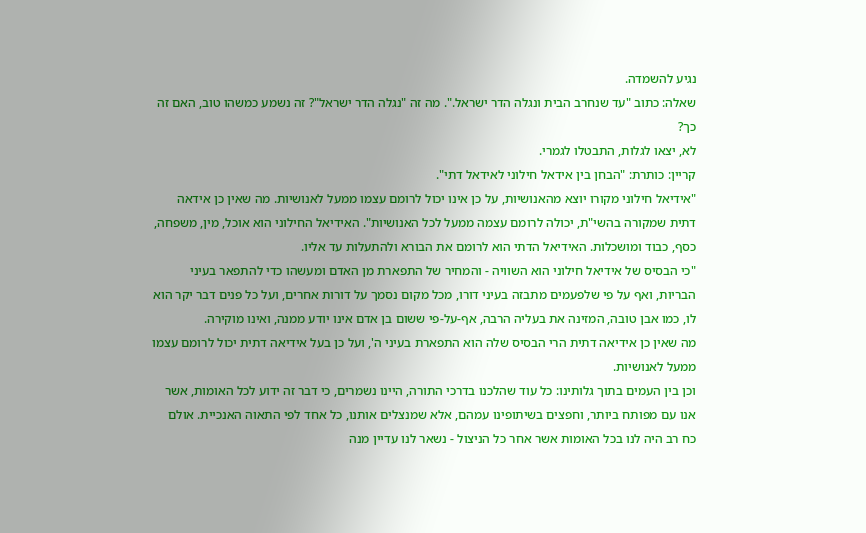נגיע להשמדה.
שאלה: כתוב "עד שנחרב הבית ונגלה הדר ישראל.". מה זה "נגלה הדר ישראל"? זה נשמע כמשהו טוב, האם זה כך?
לא, יצאו לגלות, התבטלו לגמרי.
קריין: כותרת: "הבחן בין אידאל חילוני לאידאל דתי".
"אידיאל חילוני מקורו יוצא מהאנושיות, על כן אינו יכול לרומם עצמו ממעל לאנושיות. מה שאין כן אידאה דתית שמקורה בהשי"ת, יכולה לרומם עצמה ממעל לכל האנושיות". האידיאל החילוני הוא אוכל, מין, משפחה, כסף, כבוד ומושכלות. האידיאל הדתי הוא לרומם את הבורא ולהתעלות עד אליו.
"כי הבסיס של אידיאל חילוני הוא השוויה - והמחיר של התפארת מן האדם ומעשהו כדי להתפאר בעיני הבריות, ואף על פי שלפעמים מתבזה בעיני דורו, מכל מקום נסמך על דורות אחרים, ועל כל פנים דבר יקר הוא לו, כמו אבן טובה, המזינה את בעליה הרבה, אף-על-פי ששום בן אדם אינו יודע ממנה, ואינו מוקירה.
מה שאין כן אידיאה דתית הרי הבסיס שלה הוא התפארת בעיני ה', ועל כן בעל אידיאה דתית יכול לרומם עצמו ממעל לאנושיות.
וכן בין העמים בתוך גלותינו: כל עוד שהלכנו בדרכי התורה, היינו נשמרים, כי דבר זה ידוע לכל האומות, אשר אנו עם מפותח ביותר, וחפצים בשיתופינו עמהם, אלא שמנצלים אותנו, כל אחד לפי התאוה האנכיית. אולם כח רב היה לנו בכל האומות אשר אחר כל הניצול - נשאר לנו עדיין מנה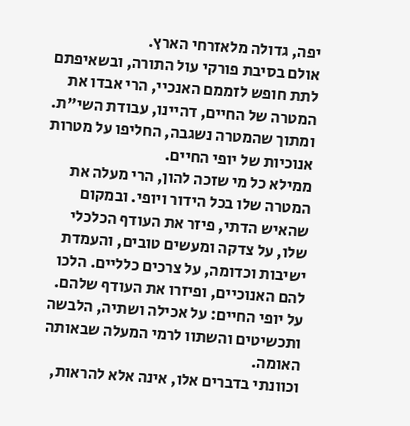יפה, גדולה מלאזרחי הארץ.
אולם בסיבת פורקי עול התורה, ובשאיפתם לתת חופש לזממם האנכיי, הרי אבדו את המטרה של החיים, דהיינו, עבודת השי"ת. ומתוך שהמטרה נשגבה, החליפו על מטרות אנוכיות של יופי החיים.
ממילא כל מי שזכה להון, הרי מעלה את המטרה שלו בכל הידור ויופי. ובמקום שהאיש הדתי, פיזר את העודף הכלכלי שלו, על צדקה ומעשים טובים, והעמדת ישיבות וכדומה, על צרכים כלליים. הלכו להם האנוכיים, ופיזרו את העודף שלהם. על יופי החיים: על אכילה ושתיה, הלבשה ותכשיטים והשתוו לרמי המעלה שבאותה האומה.
וכוונתי בדברים אלו, אינה אלא להראות,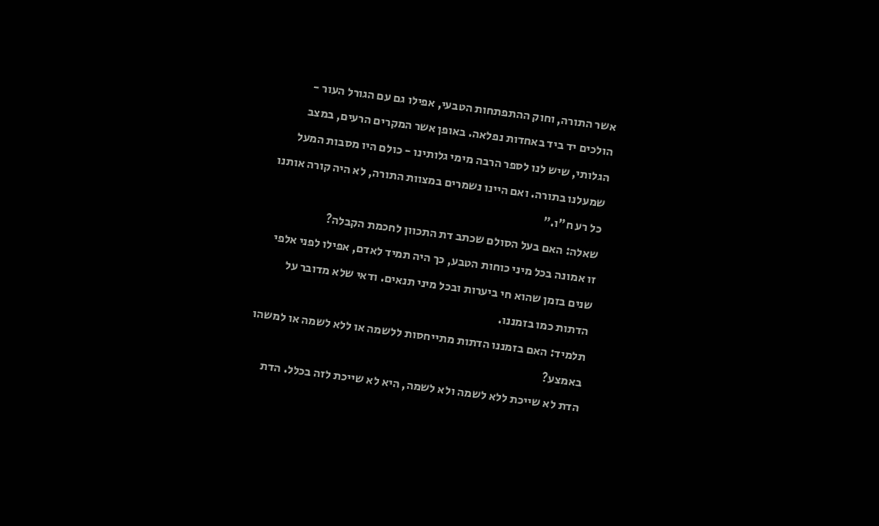אשר התורה, וחוק ההתפתחות הטבעי, אפילו גם עם הגורל העור - הולכים יד ביד באחדות נפלאה. באופן אשר המקרים הרעים, במצב הגלותי, שיש לנו לספר הרבה מימי גלותינו - כולם היו מסבות המעל שמעלנו בתורה. ואם היינו נשמרים במצוות התורה, לא היה קורה אותנו כל רע ח"ו."
שאלה: האם בעל הסולם שכתב דת התכוון לחכמת הקבלה?
זו אמונה בכל מיני כוחות הטבע, כך היה תמיד לאדם, אפילו לפני אלפי שנים בזמן שהוא חי ביערות ובכל מיני תנאים. ודאי שלא מדובר על הדתות כמו בזמננו.
תלמיד: האם בזמננו הדתות מתייחסות ללשמה או ללא לשמה או למשהו באמצע?
הדת לא שייכת ללא לשמה ולא לשמה, היא לא שייכת לזה בכלל. הדת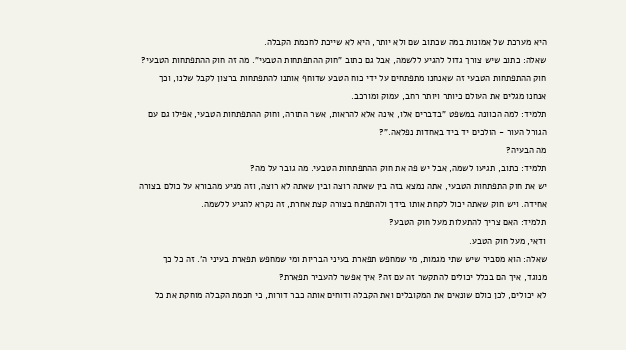היא מערכת של אמונות במה שכתוב שם ולא יותר, היא לא שייכת לחכמת הקבלה.
שאלה: כתוב שיש צורך גדול להגיע ללשמה, אבל גם כתוב "חוק ההתפתחות הטבעי". מה זה חוק ההתפתחות הטבעי?
חוק ההתפתחות הטבעי זה שאנחנו מתפתחים על ידי כוח הטבע שדוחף אותנו להתפתחות ברצון לקבל שלנו, וכך אנחנו מגלים את העולם כיותר ויותר רחב, עמוק ומורכב.
תלמיד: למה הכוונה במשפט "בדברים אלו, אינה אלא להראות, אשר התורה, וחוק ההתפתחות הטבעי, אפילו גם עם הגורל העור - הולכים יד ביד באחדות נפלאה."?
מה הבעיה?
תלמיד: כתוב, תגיעו לשמה, אבל יש פה את חוק ההתפתחות הטבעי. מה גובר על מה?
יש את חוק התפתחות הטבעי, אתה נמצא בזה בין שאתה רוצה ובין שאתה לא רוצה, וזה מגיע מהבורא על כולם בצורה אחידה. ויש חוק שאתה יכול לקחת אותו בידך ולהתפתח בצורה קצת אחרת, זה נקרא להגיע ללשמה.
תלמיד: האם צריך להתעלות מעל חוק הטבע?
ודאי, מעל חוק הטבע.
שאלה: הוא מסביר שיש שתי מגמות, מי שמחפש תפארת בעיני הבריות ומי שמחפש תפארת בעיני ה'. זה כל כך מנוגד, איך הם בכלל יכולים להתקשר זה עם זה? איך אפשר להעביר תפארת?
לא יכולים, לכן כולם שונאים את המקובלים ואת הקבלה ודוחים אותה כבר דורות, כי חכמת הקבלה מוחקת את כל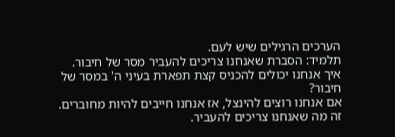הערכים הרגילים שיש לעם.
תלמיד: הסברת שאנחנו צריכים להעביר מסר של חיבור. איך אנחנו יכולים להכניס קצת תפארת בעיני ה' במסר של חיבור?
אם אנחנו רוצים להינצל, אז אנחנו חייבים להיות מחוברים. זה מה שאנחנו צריכים להעביר.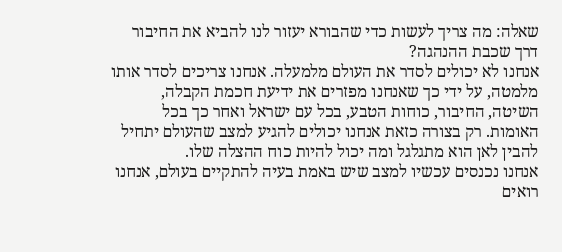שאלה: מה צריך לעשות כדי שהבורא יעזור לנו להביא את החיבור דרך שכבת ההנהגה?
אנחנו לא יכולים לסדר את העולם מלמעלה. אנחנו צריכים לסדר אותו מלמטה, על ידי כך שאנחנו מפזרים את ידיעת חכמת הקבלה, השיטה, החיבור, כוחות הטבע, בכל עם ישראל ואחר כך בכל האומות. רק בצורה כזאת אנחנו יכולים להגיע למצב שהעולם יתחיל להבין לאן הוא מתגלגל ומה יכול להיות כוח ההצלה שלו.
אנחנו נכנסים עכשיו למצב שיש באמת בעיה להתקיים בעולם, אנחנו רואים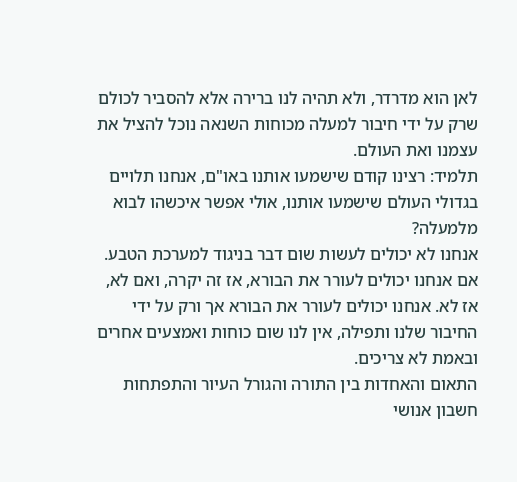לאן הוא מדרדר, ולא תהיה לנו ברירה אלא להסביר לכולם שרק על ידי חיבור למעלה מכוחות השנאה נוכל להציל את עצמנו ואת העולם.
תלמיד: רצינו קודם שישמעו אותנו באו"ם, אנחנו תלויים בגדולי העולם שישמעו אותנו, אולי אפשר איכשהו לבוא מלמעלה?
אנחנו לא יכולים לעשות שום דבר בניגוד למערכת הטבע. אם אנחנו יכולים לעורר את הבורא, אז זה יקרה, ואם לא, אז לא. אנחנו יכולים לעורר את הבורא אך ורק על ידי החיבור שלנו ותפילה, אין לנו שום כוחות ואמצעים אחרים ובאמת לא צריכים.
התאום והאחדות בין התורה והגורל העיור והתפתחות חשבון אנושי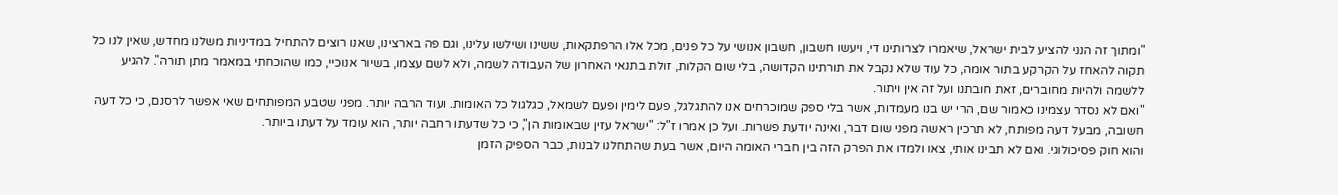"ומתוך זה הנני להציע לבית ישראל, שיאמרו לצרותינו די, ויעשו חשבון, חשבון אנושי על כל פנים, מכל אלו הרפתקאות, ששינו ושילשו עלינו, וגם פה בארצינו, שאנו רוצים להתחיל במדיניות משלנו מחדש, שאין לנו כל תקוה להאחז על הקרקע בתור אומה, כל עוד שלא נקבל את תורתינו הקדושה, בלי שום הקלות, זולת בתנאי האחרון של העבודה לשמה, ולא לשם עצמו, בשיור אנוכיי, כמו שהוכחתי במאמר מתן תורה". להגיע ללשמה ולהיות מחוברים, זאת חובתנו ועל זה אין ויתור.
"ואם לא נסדר עצמינו כאמור שם, הרי יש בנו מעמדות, אשר בלי ספק שמוכרחים אנו להתגלגל, פעם לימין ופעם לשמאל, כגלגול כל האומות. ועוד הרבה יותר. מפני שטבע המפותחים שאי אפשר לרסנם, כי כל דעה חשובה, מבעל דעה מפותח, לא תרכין ראשה מפני שום דבר, ואינה יודעת פשרות. ועל כן אמרו ז"ל: "ישראל עזין שבאומות הן", כי כל שדעתו רחבה יותר, הוא עומד על דעתו ביותר.
והוא חוק פסיכולוגי. ואם לא תבינו אותי, צאו ולמדו את הפרק הזה בין חברי האומה היום, אשר בעת שהתחלנו לבנות, כבר הספיק הזמן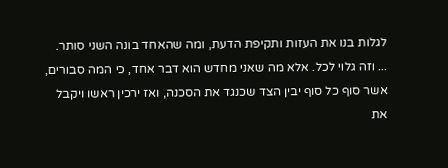לגלות בנו את העזות ותקיפת הדעת, ומה שהאחד בונה השני סותר.
... וזה גלוי לכל. אלא מה שאני מחדש הוא דבר אחד, כי המה סבורים, אשר סוף כל סוף יבין הצד שכנגד את הסכנה, ואז ירכין ראשו ויקבל את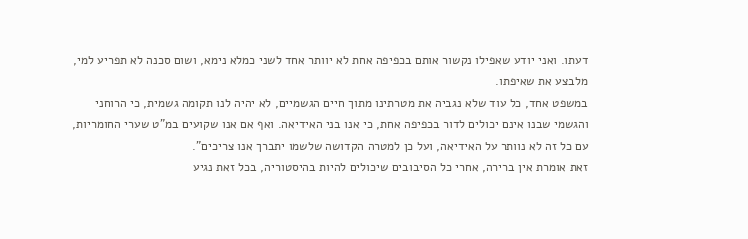דעתו. ואני יודע שאפילו נקשור אותם בכפיפה אחת לא יוותר אחד לשני כמלא נימא, ושום סכנה לא תפריע למי, מלבצע את שאיפתו.
במשפט אחד, כל עוד שלא נגביה את מטרתינו מתוך חיים הגשמיים, לא יהיה לנו תקומה גשמית, כי הרוחני והגשמי שבנו אינם יכולים לדור בכפיפה אחת, כי אנו בני האידיאה. ואף אם אנו שקועים במ"ט שערי החומריות, עם כל זה לא נוותר על האידיאה, ועל כן למטרה הקדושה שלשמו יתברך אנו צריכים".
זאת אומרת אין ברירה, אחרי כל הסיבובים שיכולים להיות בהיסטוריה, בכל זאת נגיע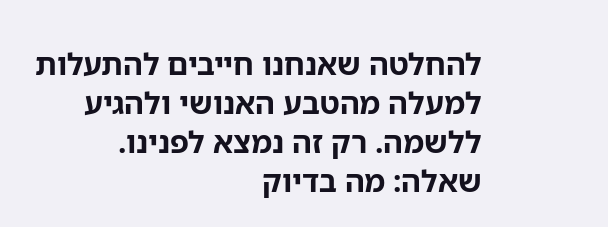להחלטה שאנחנו חייבים להתעלות למעלה מהטבע האנושי ולהגיע ללשמה. רק זה נמצא לפנינו.
שאלה: מה בדיוק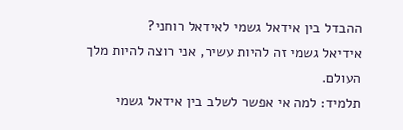ההבדל בין אידאל גשמי לאידאל רוחני?
אידיאל גשמי זה להיות עשיר, אני רוצה להיות מלך העולם.
תלמיד: למה אי אפשר לשלב בין אידאל גשמי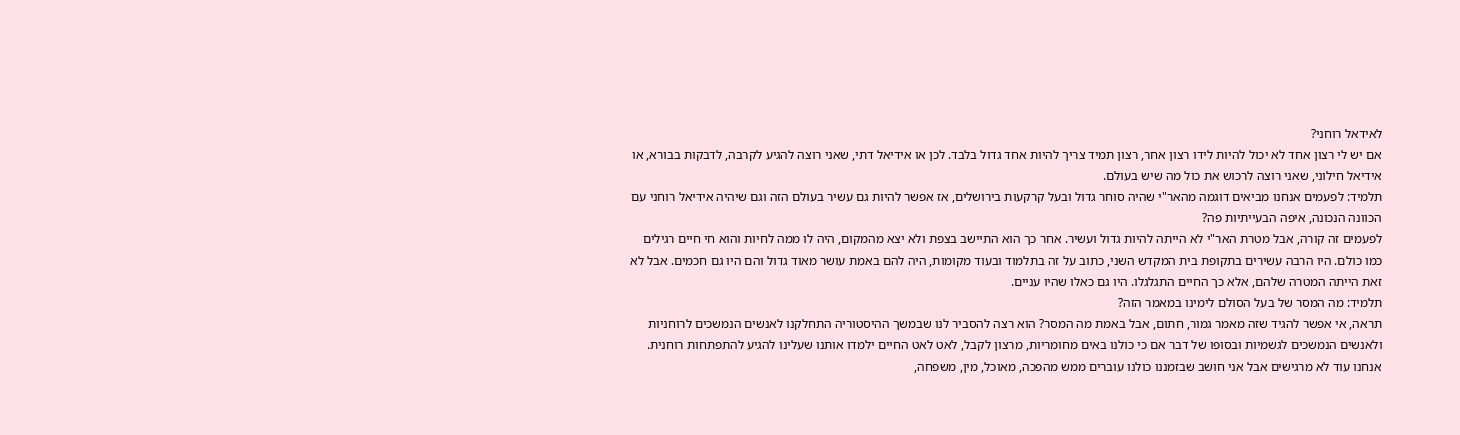לאידאל רוחני?
אם יש לי רצון אחד לא יכול להיות לידו רצון אחר, רצון תמיד צריך להיות אחד גדול בלבד. לכן או אידיאל דתי, שאני רוצה להגיע לקרבה, לדבקות בבורא, או אידיאל חילוני, שאני רוצה לרכוש את כול מה שיש בעולם.
תלמיד: לפעמים אנחנו מביאים דוגמה מהאר"י שהיה סוחר גדול ובעל קרקעות בירושלים, אז אפשר להיות גם עשיר בעולם הזה וגם שיהיה אידיאל רוחני עם הכוונה הנכונה, איפה הבעייתיות פה?
לפעמים זה קורה, אבל מטרת האר"י לא הייתה להיות גדול ועשיר. אחר כך הוא התיישב בצפת ולא יצא מהמקום, היה לו ממה לחיות והוא חי חיים רגילים כמו כולם. היו הרבה עשירים בתקופת בית המקדש השני, כתוב על זה בתלמוד ובעוד מקומות, היה להם באמת עושר מאוד גדול והם היו גם חכמים. אבל לא זאת הייתה המטרה שלהם, אלא כך החיים התגלגלו. היו גם כאלו שהיו עניים.
תלמיד: מה המסר של בעל הסולם לימינו במאמר הזה?
תראה, אי אפשר להגיד שזה מאמר גמור, חתום, אבל באמת מה המסר? הוא רצה להסביר לנו שבמשך ההיסטוריה התחלקנו לאנשים הנמשכים לרוחניות ולאנשים הנמשכים לגשמיות ובסופו של דבר אם כי כולנו באים מחומריות, מרצון לקבל, לאט לאט החיים ילמדו אותנו שעלינו להגיע להתפתחות רוחנית. אנחנו עוד לא מרגישים אבל אני חושב שבזמננו כולנו עוברים ממש מהפכה, מאוכל, מין, משפחה,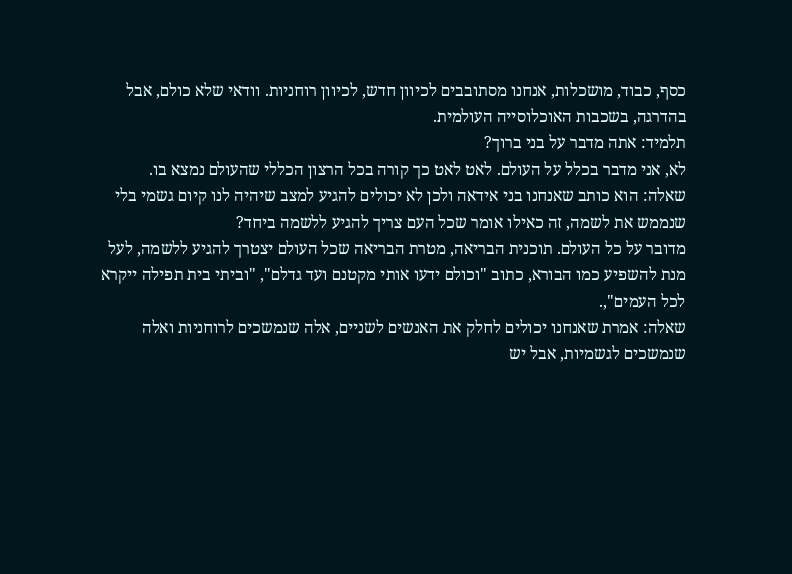כסף, כבוד, מושכלות, אנחנו מסתובבים לכיוון חדש, לכיוון רוחניות. וודאי שלא כולם, אבל בהדרגה, בשכבות האוכלוסייה העולמית.
תלמיד: אתה מדבר על בני ברוך?
לא, אני מדבר בכלל על העולם. לאט לאט כך קורה בכל הרצון הכללי שהעולם נמצא בו.
שאלה: הוא כותב שאנחנו בני אידאה ולכן לא יכולים להגיע למצב שיהיה לנו קיום גשמי בלי שנממש את לשמה, זה כאילו אומר שכל העם צריך להגיע ללשמה ביחד?
מדובר על כל העולם. תוכנית הבריאה, מטרת הבריאה שכל העולם יצטרך להגיע ללשמה, לעל מנת להשפיע כמו הבורא, כתוב "וכולם ידעו אותי מקטנם ועד גדלם", "וביתי בית תפילה ייקרא לכל העמים",.
שאלה: אמרת שאנחנו יכולים לחלק את האנשים לשניים, אלה שנמשכים לרוחניות ואלה שנמשכים לגשמיות, אבל יש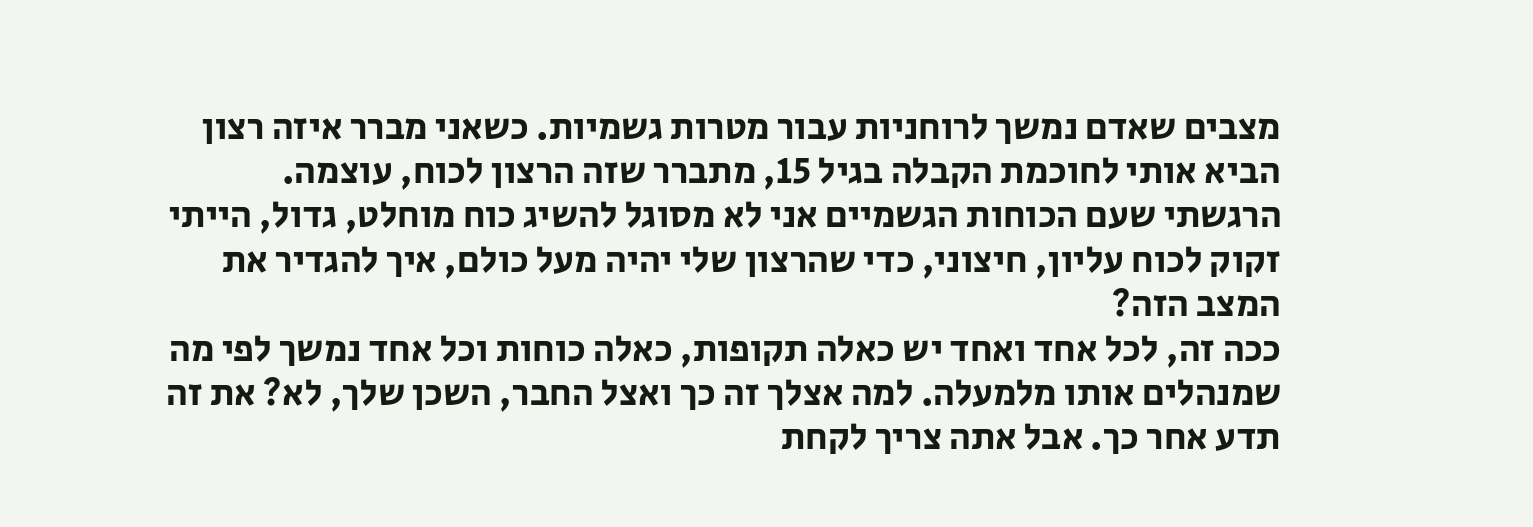מצבים שאדם נמשך לרוחניות עבור מטרות גשמיות. כשאני מברר איזה רצון הביא אותי לחוכמת הקבלה בגיל 15, מתברר שזה הרצון לכוח, עוצמה. הרגשתי שעם הכוחות הגשמיים אני לא מסוגל להשיג כוח מוחלט, גדול, הייתי זקוק לכוח עליון, חיצוני, כדי שהרצון שלי יהיה מעל כולם, איך להגדיר את המצב הזה?
ככה זה, לכל אחד ואחד יש כאלה תקופות, כאלה כוחות וכל אחד נמשך לפי מה שמנהלים אותו מלמעלה. למה אצלך זה כך ואצל החבר, השכן שלך, לא? את זה תדע אחר כך. אבל אתה צריך לקחת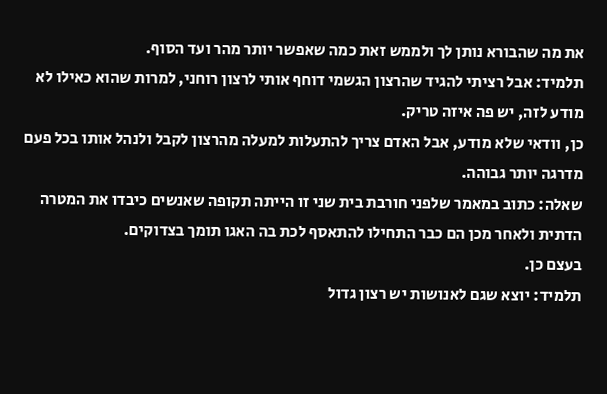את מה שהבורא נותן לך ולממש זאת כמה שאפשר יותר מהר ועד הסוף.
תלמיד: אבל רציתי להגיד שהרצון הגשמי דוחף אותי לרצון רוחני, למרות שהוא כאילו לא מודע לזה, יש פה איזה טריק.
כן, וודאי שלא מודע, אבל האדם צריך להתעלות למעלה מהרצון לקבל ולנהל אותו בכל פעם מדרגה יותר גבוהה.
שאלה: כתוב במאמר שלפני חורבת בית שני זו הייתה תקופה שאנשים כיבדו את המטרה הדתית ולאחר מכן הם כבר התחילו להתאסף לכת בה האגו תומך בצדוקים.
בעצם כן.
תלמיד: יוצא שגם לאנושות יש רצון גדול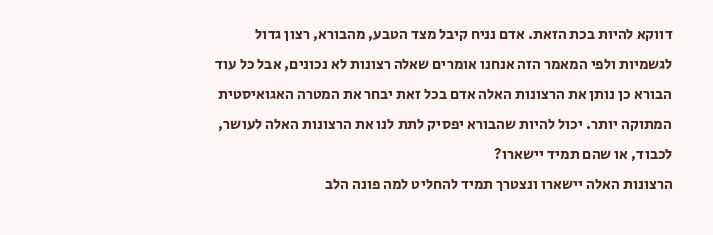דווקא להיות בכת הזאת. אדם נניח קיבל מצד הטבע, מהבורא, רצון גדול לגשמיות ולפי המאמר הזה אנחנו אומרים שאלה רצונות לא נכונים, אבל כל עוד הבורא כן נותן את הרצונות האלה אדם בכל זאת יבחר את המטרה האגואיסטית המתוקה יותר. יכול להיות שהבורא יפסיק לתת לנו את הרצונות האלה לעושר, לכבוד, או שהם תמיד יישארו?
הרצונות האלה יישארו ונצטרך תמיד להחליט למה פונה הלב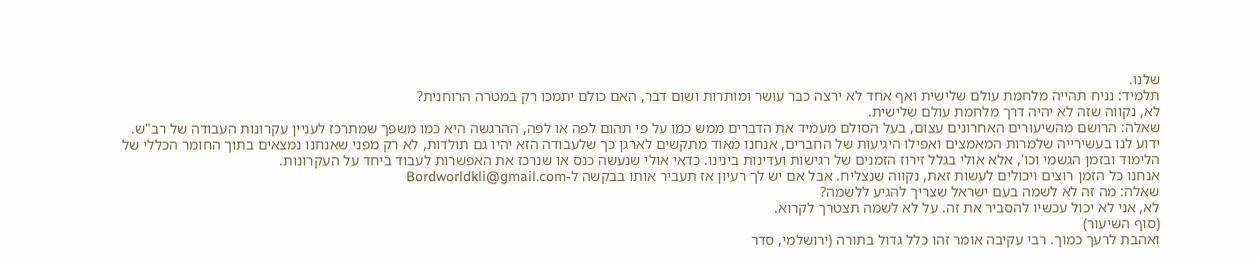שלנו.
תלמיד: נניח תהייה מלחמת עולם שלישית ואף אחד לא ירצה כבר עושר ומותרות ושום דבר, האם כולם יתמכו רק במטרה הרוחנית?
לא, נקווה שזה לא יהיה דרך מלחמת עולם שלישית.
שאלה: הרושם מהשיעורים האחרונים עצום, בעל הסולם מעמיד את הדברים ממש כמו על פי תהום לפה או לפה, ההרגשה היא כמו משפך שמתרכז לעניין עקרונות העבודה של רב"ש. ידוע לנו בעשירייה שלמרות המאמצים ואפילו היגיעות של החברים, אנחנו מאוד מתקשים לארגן כך שלעבודה הזא יהיו גם תולדות, לא רק מפני שאנחנו נמצאים בתוך החומר הכללי של הלימוד ובזמן הגשמי וכו', אלא אולי בגלל זירוז הזמנים של רגישות ועדינות בינינו. כדאי אולי שנעשה כנס או שנרכז את האפשרות לעבוד ביחד על העקרונות.
אנחנו כל הזמן רוצים ויכולים לעשות זאת, נקווה שנצליח. אבל אם יש לך רעיון אז תעביר אותו בבקשה ל-Bordworldkli@gmail.com
שאלה: מה זה לא לשמה בעם ישראל שצריך להגיע ללשמה?
לא, אני לא יכול עכשיו להסביר את זה. על לא לשמה תצטרך לקרוא.
(סוף השיעור)
ואהבת לרעך כמוך. רבי עקיבה אומר זהו כלל גדול בתורה (ירושלמי, סדר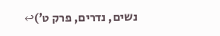נשים, נדרים, פרק ט’)↩